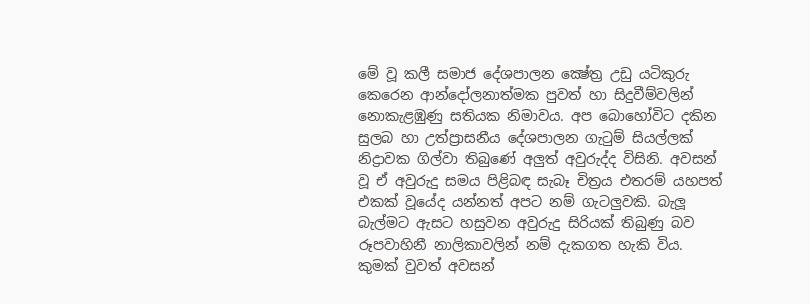මේ වූ කලී සමාජ දේශපාලන ක්‍ෂේත්‍ර උඩු යටිකුරු කෙරෙන ආන්දෝලනාත්මක පුවත් හා සිදුවීම්වලින් නොකැළඹුණු සතියක නිමාවය. අප බොහෝවිට දකින සුලබ හා උත්ප්‍රාසනීය දේශපාලන ගැටුම් සියල්ලක් නිද්‍රාවක ගිල්වා තිබුණේ අලුත් අවුරුද්ද විසිනි. අවසන් වූ ඒ අවුරුදු සමය පිළිබඳ සැබෑ චිත්‍රය එතරම් යහපත් එකක් වූයේද යන්නත් අපට නම් ගැටලුවකි. බැලූ බැල්මට ඇසට හසුවන අවුරුදු සිරියක් තිබුණු බව රූපවාහිනී නාලිකාවලින් නම් දැකගත හැකි විය. කුමක් වුවත් අවසන්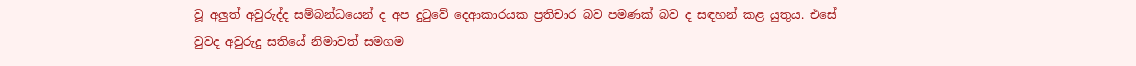වූ අලුත් අවුරුද්ද සම්බන්ධයෙන් ද අප දුටුවේ දෙආකාරයක ප්‍රතිචාර බව පමණක් බව ද සඳහන් කළ යුතුය. එසේ වුවද අවුරුදු සතියේ නිමාවත් සමගම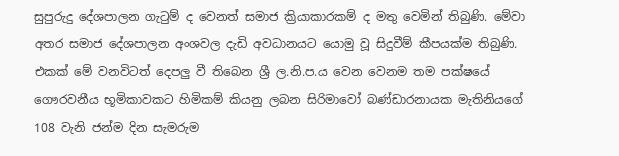සුපුරුදු දේශපාලන ගැටුම් ද වෙනත් සමාජ ක්‍රියාකාරකම් ද මතු වෙමින් තිබුණි. මේවා අතර සමාජ දේශපාලන අංශවල දැඩි අවධානයට යොමු වූ සිදුවීම් කීපයක්ම තිබුණි. එකක් මේ වනවිටත් දෙපලු වී තිබෙන ශ්‍රී ල.නි.ප.ය වෙන වෙනම තම පක්ෂයේ ගෞරවනීය භූමිකාවකට හිමිකම් කියනු ලබන සිරිමාවෝ බණ්ඩාරනායක මැතිනියගේ 108 වැනි ජන්ම දින සැමරුම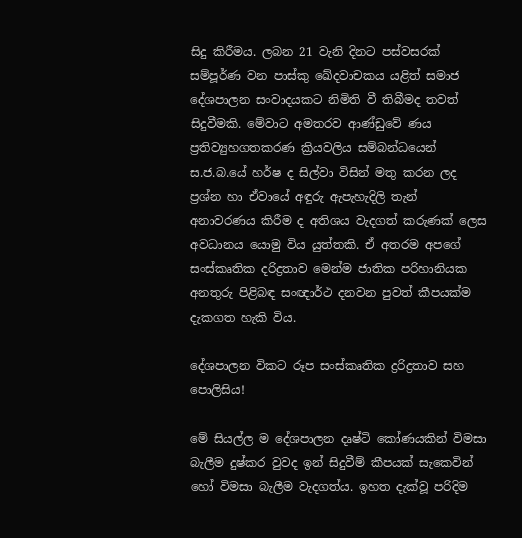සිදු කිරීමය. ලබන 21 වැනි දිනට පස්වසරක් සම්පූර්ණ වන පාස්කු ඛේදවාචකය යළිත් සමාජ දේශපාලන සංවාදයකට නිමිති වී තිබීමද තවත් සිදුවීමකි. මේවාට අමතරව ආණ්ඩුවේ ණය ප්‍රතිව්‍යුහගතකරණ ක්‍රියවලිය සම්බන්ධයෙන් ස.ජ.බ.යේ හර්ෂ ද සිල්වා විසින් මතු කරන ලද ප්‍රශ්න හා ඒවායේ අඳුරු ඇපැහැදිලි තැන් අනාවරණය කිරීම ද අතිශය වැදගත් කරුණක් ලෙස අවධානය යොමු විය යුත්තකි. ඒ අතරම අපගේ සංස්කෘතික දරිද්‍රතාව මෙන්ම ජාතික පරිහානියක අනතුරු පිළිබඳ සංඥාර්ථ දනවන පුවත් කීපයක්ම දැකගත හැකි විය.

දේශපාලන විකට රූප සංස්කෘතික ද්‍රරිද්‍රතාව සහ පොලිසිය!

මේ සියල්ල ම දේශපාලන දෘෂ්ටි කෝණයකින් විමසා බැලීම දුෂ්කර වුවද ඉන් සිදුවීම් කීපයක් සැකෙවින් හෝ විමසා බැලීම වැදගත්ය. ඉහත දැක්වූ පරිදිම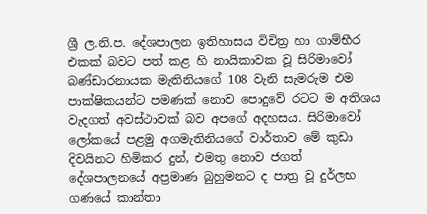ශ්‍රී ල.නි.ප. දේශපාලන ඉතිහාසය විචිත්‍ර හා ගාම්භීර එකක් බවට පත් කළ හි නායිකාවක වූ සිරිමාවෝ බණ්ඩාරනායක මැතිනියගේ 108 වැනි සැමරුම එම පාක්ෂිකයන්ට පමණක් නොව පොදුවේ රටට ම අතිශය වැදගත් අවස්ථාවක් බව අපගේ අදහසය. සිරිමාවෝ ලෝකයේ පළමු අගමැතිනියගේ වාර්තාව මේ කුඩා දිවයිනට හිමිකර දුන්, එමතු නොව ජගත් දේශපාලනයේ අප්‍රමාණ බුහුමනට ද පාත්‍ර වූ දුර්ලභ ගණයේ කාන්තා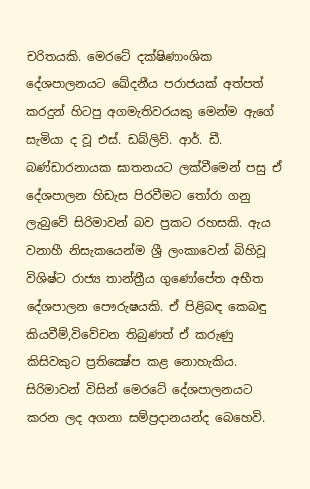චරිතයකි. මෙරටේ දක්ෂිණාංශික දේශපාලනයට ඛේදනීය පරාජයක් අත්පත් කරදුන් හිටපු අගමැතිවරයකු මෙන්ම ඇගේ සැමියා ද වූ එස්. ඩබ්ලිව්. ආර්. ඩී. බණ්ඩාරනායක ඝාතනයට ලක්වීමෙන් පසු ඒ දේශපාලන හිඩැස පිරවීමට තෝරා ගනු ලැබුවේ සිරිමාවන් බව ප්‍රකට රහසකි. ඇය වනාහී නිසැකයෙන්ම ශ්‍රී ලංකාවෙන් බිහිවූ විශිෂ්ට රාජ්‍ය තාන්ත්‍රීය ගුණෝපේත අභීත දේශපාලන පෞරුෂයකි. ඒ පිළිබඳ කෙබඳු කියවීම්,විවේචන තිබුණත් ඒ කරුණු කිසිවකුට ප්‍රතික්‍ෂේප කළ නොහැකිය. සිරිමාවන් විසින් මෙරටේ දේශපාලනයට කරන ලද අගනා සම්ප්‍රදානයන්ද බෙහෙවි.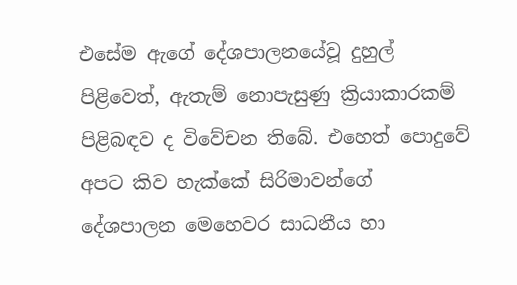එසේම ඇගේ දේශපාලනයේවූ දුහුල් පිළිවෙත්, ඇතැම් නොපැසුණු ක්‍රියාකාරකම් පිළිබඳව ද විවේචන තිබේ. එහෙත් පොදුවේ අපට කිව හැක්කේ සිරිමාවන්ගේ දේශපාලන මෙහෙවර සාධනීය හා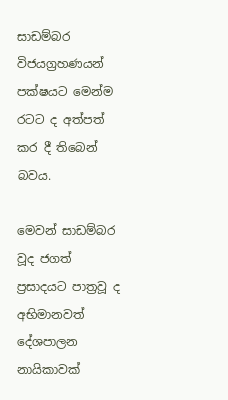සාඩම්බර විජයග්‍රහණයන් පක්ෂයට මෙන්ම රටට ද අත්පත් කර දී තිබෙන් බවය.

මෙවන් සාඩම්බර වූද ජගත් ප්‍රසාදයට පාත්‍රවූ ද අභිමානවත් දේශපාලන නායිකාවක්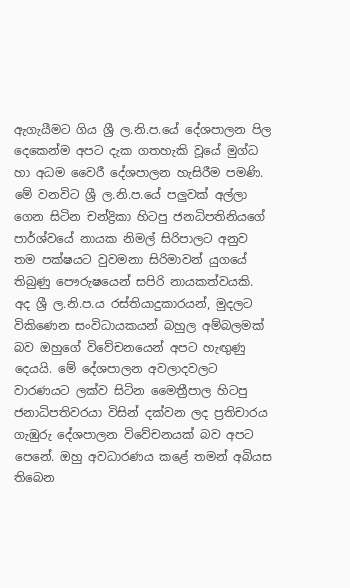ඇගැයීමට ගිය ශ්‍රී ල.නි.ප.යේ දේශපාලන පිල දෙකෙන්ම අපට දැක ගතහැකි වූයේ මුග්ධ හා අධම වෛරී දේශපාලන හැසිරීම පමණි. මේ වනවිට ශ්‍රී ල.නි.ප.යේ පලුවක් අල්ලා ගෙන සිටින චන්ද්‍රිකා හිටපු ජනධිපතිනියගේ පාර්ශ්වයේ නායක නිමල් සිරිපාලට අනුව තම පක්ෂයට වුවමනා සිරිමාවන් යුගයේ තිබුණු පෞරුෂයෙන් සපිරි නායකත්වයකි. අද ශ්‍රී ල.නි.ප.ය රස්තියාදුකාරයන්, මුදලට විකිණෙන සංවිධායකයන් බහුල අම්බලමක් බව ඔහුගේ විවේචනයෙන් අපට හැඟුණු දෙයයි. මේ දේශපාලන අවලාදවලට වාරණයට ලක්ව සිටින මෛත්‍රීපාල හිටපු ජනාධිපතිවරයා විසින් දක්වන ලද ප්‍රතිචාරය ගැඹුරු දේශපාලන විවේචනයක් බව අපට පෙනේ. ඔහු අවධාරණය කළේ තමන් අබියස තිබෙන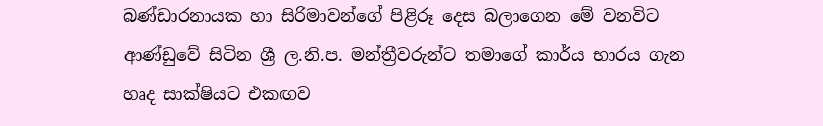බණ්ඩාරනායක හා සිරිමාවන්ගේ පිළිරූ දෙස බලාගෙන මේ වනවිට ආණ්ඩුවේ සිටින ශ්‍රී ල.නි.ප. මන්ත්‍රීවරුන්ට තමාගේ කාර්ය භාරය ගැන හෘද සාක්ෂියට එකඟව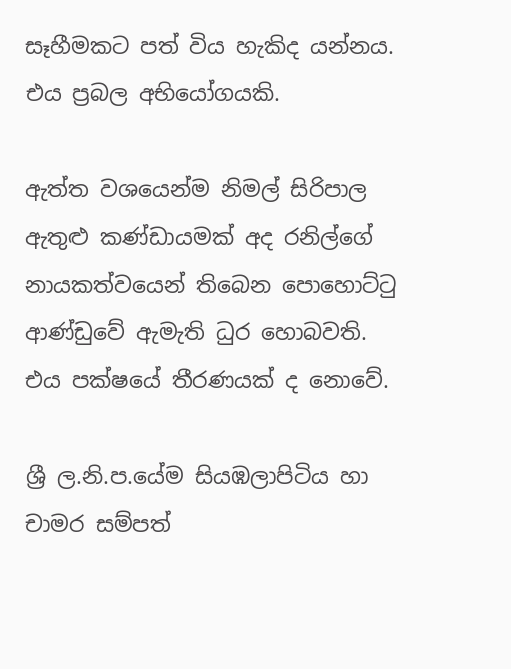සෑහීමකට පත් විය හැකිද යන්නය. එය ප්‍රබල අභියෝගයකි.

ඇත්ත වශයෙන්ම නිමල් සිරිපාල ඇතුළු කණ්ඩායමක් අද රනිල්ගේ නායකත්වයෙන් තිබෙන පොහොට්ටු ආණ්ඩුවේ ඇමැති ධුර හොබවති. එය පක්ෂයේ තීරණයක් ද නොවේ.

ශ්‍රී ල.නි.ප.යේම සියඹලාපිටිය හා චාමර සම්පත්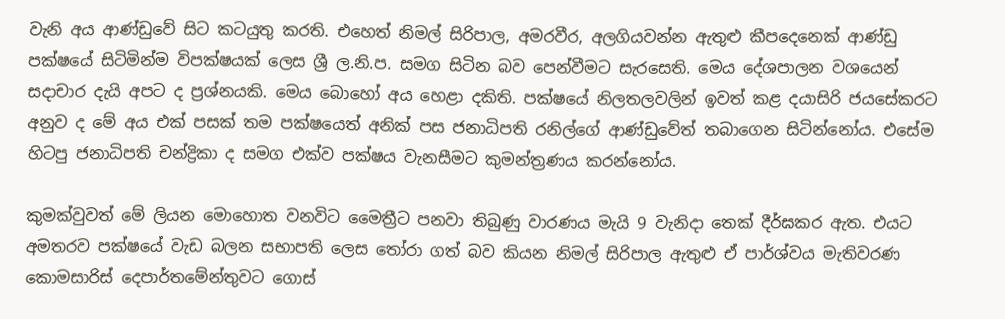වැනි අය ආණ්ඩුවේ සිට කටයුතු කරති. එහෙත් නිමල් සිරිපාල, අමරවීර, අලගියවන්න ඇතුළු කීපදෙනෙක් ආණ්ඩු පක්ෂයේ සිටිමින්ම විපක්ෂයක් ලෙස ශ්‍රී ල.නි.ප. සමග සිටින බව පෙන්වීමට සැරසෙති. මෙය දේශපාලන වශයෙන් සදාචාර දැයි අපට ද ප්‍රශ්නයකි. මෙය බොහෝ අය හෙළා දකිති. පක්ෂයේ නිලතලවලින් ඉවත් කළ දයාසිරි ජයසේකරට අනුව ද මේ අය එක් පසක් තම පක්ෂයෙත් අනික් පස ජනාධිපති රනිල්ගේ ආණ්ඩුවේත් තබාගෙන සිටින්නෝය. එසේම හිටපු ජනාධිපති චන්ද්‍රිකා ද සමග එක්ව පක්ෂය වැනසීමට කුමන්ත්‍රණය කරන්නෝය.

කුමක්වුවත් මේ ලියන මොහොත වනවිට මෛත්‍රීට පනවා තිබුණු වාරණය මැයි 9 වැනිදා තෙක් දීර්ඝකර ඇත. එයට අමතරව පක්ෂයේ වැඩ බලන සභාපති ලෙස තෝරා ගත් බව කියන නිමල් සිරිපාල ඇතුළු ඒ පාර්ශ්වය මැතිවරණ කොමසාරිස් දෙපාර්තමේන්තුවට ගොස්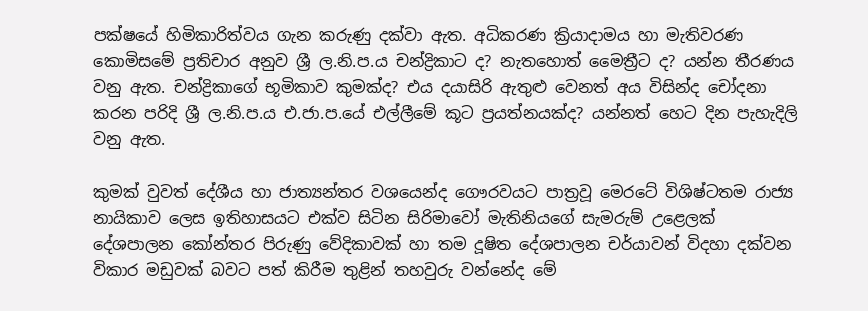පක්ෂයේ හිමිකාරිත්වය ගැන කරුණු දක්වා ඇත. අධිකරණ ක්‍රියාදාමය හා මැතිවරණ කොමිසමේ ප්‍රතිචාර අනුව ශ්‍රී ල.නි.ප.ය චන්ද්‍රිකාට ද? නැතහොත් මෛත්‍රීට ද? යන්න තීරණය වනු ඇත. චන්ද්‍රිකාගේ භූමිකාව කුමක්ද? එය දයාසිරි ඇතුළු වෙනත් අය විසින්ද චෝදනා කරන පරිදි ශ්‍රී ල.නි.ප.ය එ.ජා.ප.යේ එල්ලීමේ කූට ප්‍රයත්නයක්ද? යන්නත් හෙට දින පැහැදිලි වනු ඇත.

කුමක් වුවත් දේශීය හා ජාත්‍යන්තර වශයෙන්ද ගෞරවයට පාත්‍රවූ මෙරටේ විශිෂ්ටතම රාජ්‍ය නායිකාව ලෙස ඉතිහාසයට එක්ව සිටින සිරිමාවෝ මැතිනියගේ සැමරුම් උළෙලක් දේශපාලන කෝන්තර පිරුණු වේදිකාවක් හා තම දූෂිත දේශපාලන චර්යාවන් විදහා දක්වන විකාර මඩුවක් බවට පත් කිරීම තුළින් තහවුරු වන්නේද මේ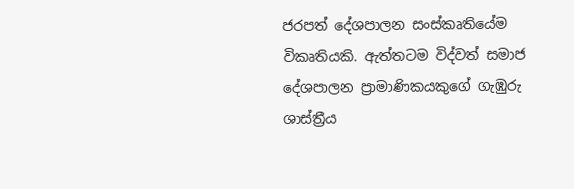ජරපත් දේශපාලන සංස්කෘතියේම විකෘතියකි. ඇත්තටම විද්වත් සමාජ දේශපාලන ප්‍රාමාණිකයකුගේ ගැඹුරු ශාස්ත්‍රීය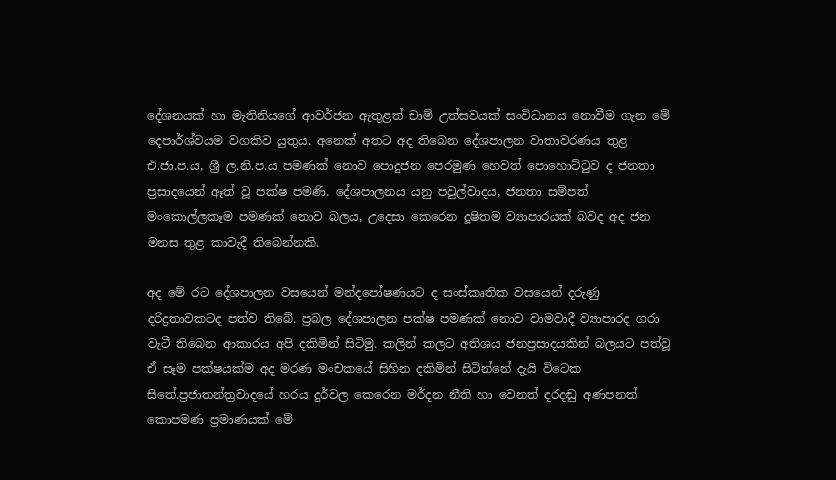දේශනයක් හා මැතිනියගේ ආවර්ජන ඇතුළත් චාම් උත්සවයක් සංවිධානය නොවීම ගැන මේ දෙපාර්ශ්වයම වගකිව යුතුය. අනෙක් අතට අද තිබෙන දේශපාලන වාතාවරණය තුළ එ.ජා.ප.ය, ශ්‍රී ල.නි.ප.ය පමණක් නොව පොදුජන පෙරමුණ හෙවත් පොහොට්ටුව ද ජනතා ප්‍රසාදයෙන් ඈත් වූ පක්ෂ පමණි. දේශපාලනය යනු පවුල්වාදය, ජනතා සම්පත් මංකොල්ලකෑම පමණක් නොව බලය, උදෙසා කෙරෙන දූෂිතම ව්‍යාපාරයක් බවද අද ජන මනස තුළ කාවැදී තිබෙන්නකි.

අද මේ රට දේශපාලන වසයෙන් මන්දපෝෂණයට ද සංස්කෘතික වසයෙන් දරුණු දරිද්‍රතාවකටද පත්ව තිබේ. ප්‍රබල දේශපාලන පක්ෂ පමණක් නොව වාමවාදී ව්‍යාපාරද ගරා වැටී තිබෙන ආකාරය අපි දකිමින් සිටිමු. කලින් කලට අතිශය ජනප්‍රසාදයකින් බලයට පත්වූ ඒ සෑම පක්ෂයක්ම අද මරණ මංචකයේ සිහින දකිමින් සිටින්නේ දැයි විටෙක සිතේ.ප්‍රජාතන්ත්‍රවාදයේ හරය දුර්වල කෙරෙන මර්දන නීති හා වෙනත් දරදඬු අණපනත් කොපමණ ප්‍රමාණයක් මේ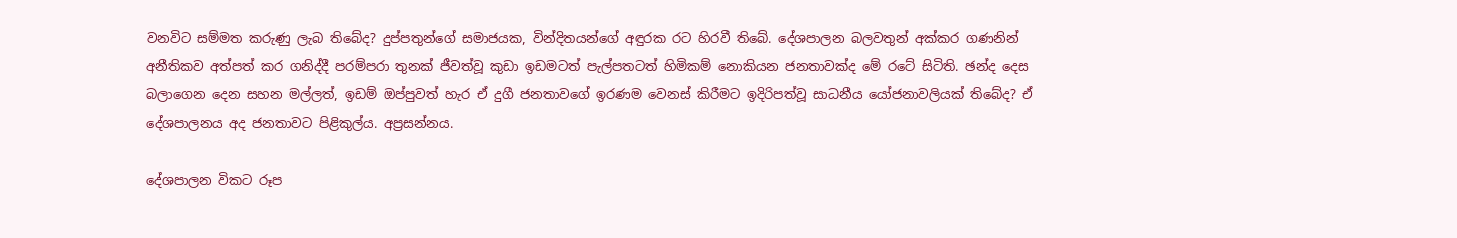වනවිට සම්මත කරුණු ලැබ තිබේද? දුප්පතුන්ගේ සමාජයක, වින්දිතයන්ගේ අඳුරක රට හිරවී තිබේ. දේශපාලන බලවතුන් අක්කර ගණනින් අනීතිකව අත්පත් කර ගනිද්දී පරම්පරා තුනක් ජීවත්වූ කුඩා ඉඩමටත් පැල්පතටත් හිමිකම් නොකියන ජනතාවක්ද මේ රටේ සිටිති. ඡන්ද දෙස බලාගෙන දෙන සහන මල්ලත්, ඉඩම් ඔප්පුවත් හැර ඒ දුගී ජනතාවගේ ඉරණම වෙනස් කිරීමට ඉදිරිපත්වූ සාධනීය යෝජනාවලියක් තිබේද? ඒ දේශපාලනය අද ජනතාවට පිළිකුල්ය. අප්‍රසන්නය.

දේශපාලන විකට රූප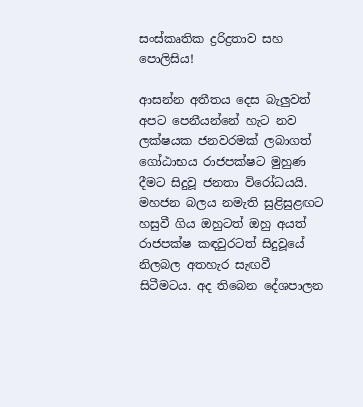සංස්කෘතික ද්‍රරිද්‍රතාව සහ පොලිසිය!

ආසන්න අතීතය දෙස බැලුවත් අපට පෙනීයන්නේ හැට නව ලක්ෂයක ජනවරමක් ලබාගත් ගෝඨාභය රාජපක්ෂට මුහුණ දීමට සිදුවූ ජනතා විරෝධයයි. මහජන බලය නමැති සුළිසුළඟට හසුවී ගිය ඔහුටත් ඔහු අයත් රාජපක්ෂ කඳවුරටත් සිදුවූයේ නිලබල අතහැර සැඟවී සිටීමටය. අද තිබෙන දේශපාලන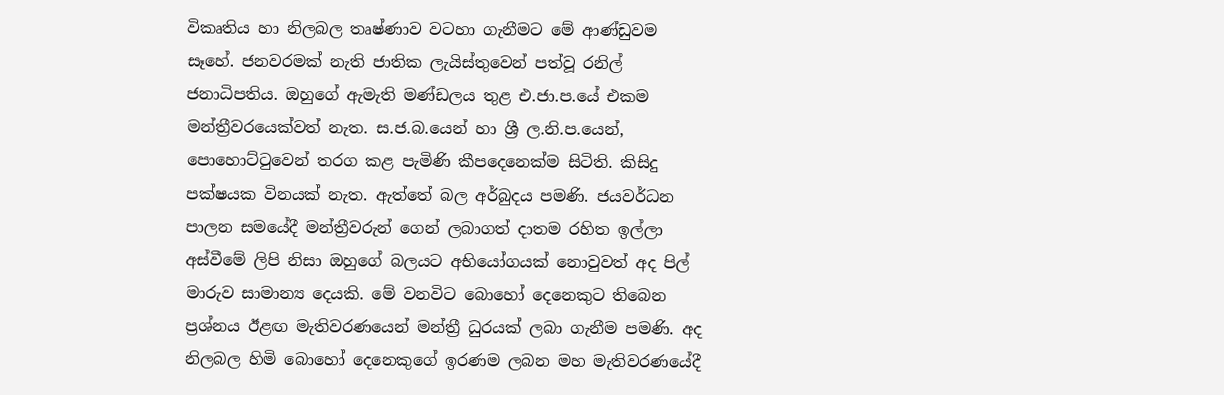විකෘතිය හා නිලබල තෘෂ්ණාව වටහා ගැනීමට මේ ආණ්ඩුවම සෑහේ. ජනවරමක් නැති ජාතික ලැයිස්තුවෙන් පත්වූ රනිල් ජනාධිපතිය. ඔහුගේ ඇමැති මණ්ඩලය තුළ එ.ජා.ප.යේ එකම මන්ත්‍රීවරයෙක්වත් නැත. ස.ජ.බ.යෙන් හා ශ්‍රී ල.නි.ප.යෙන්, පොහොට්ටුවෙන් තරග කළ පැමිණි කීපදෙනෙක්ම සිටිති. කිසිදු පක්ෂයක විනයක් නැත. ඇත්තේ බල අර්බුදය පමණි. ජයවර්ධන පාලන සමයේදී මන්ත්‍රීවරුන් ගෙන් ලබාගත් දාතම රහිත ඉල්ලා අස්වීමේ ලිපි නිසා ඔහුගේ බලයට අභියෝගයක් නොවුවත් අද පිල් මාරුව සාමාන්‍ය දෙයකි. මේ වනවිට බොහෝ දෙනෙකුට තිබෙන ප්‍රශ්නය ඊළඟ මැතිවරණයෙන් මන්ත්‍රී ධුරයක් ලබා ගැනීම පමණි. අද නිලබල හිමි බොහෝ දෙනෙකුගේ ඉරණම ලබන මහ මැතිවරණයේදී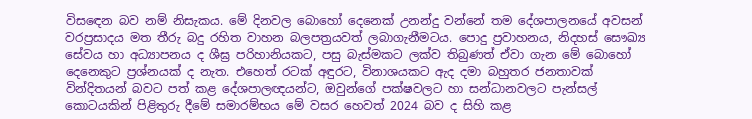විසඳෙන බව නම් නිසැකය. මේ දිනවල බොහෝ දෙනෙක් උනන්දු වන්නේ තම දේශපාලනයේ අවසන් වරප්‍රසාදය මත තීරු බදු රහිත වාහන බලපත්‍රයවත් ලබාගැනීමටය. පොදු ප්‍රවාහනය, නිදහස් සෞඛ්‍ය සේවය හා අධ්‍යාපනය ද ශීඝ්‍ර පරිහානියකට, පසු බැස්මකට ලක්ව තිබුණත් ඒවා ගැන මේ බොහෝ දෙනෙකුට ප්‍රශ්නයක් ද නැත. එහෙත් රටක් අඳුරට, විනාශයකට ඇද දමා බහුතර ජනතාවක් වින්දිතයන් බවට පත් කළ දේශපාලඥයන්ට, ඔවුන්ගේ පක්ෂවලට හා සන්ධානවලට පැන්සල් කොටයකින් පිළිතුරු දීමේ සමාරම්භය මේ වසර හෙවත් 2024 බව ද සිහි කළ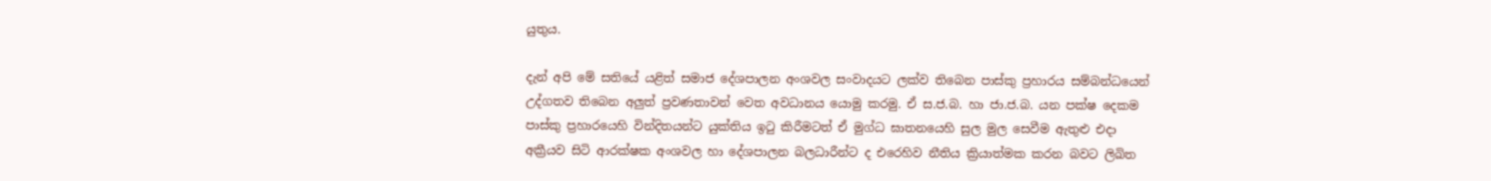යුතුය.

දැන් අපි මේ සතියේ යළිත් සමාජ දේශපාලන අංශවල සංවාදයට ලක්ව තිබෙන පාස්කු ප්‍රහාරය සම්බන්ධයෙන් උද්ගතව තිබෙන අලුත් ප්‍රවණතාවන් වෙත අවධානය යොමු කරමු. ඒ ස.ජ.බ. හා ජා.ජ.බ. යන පක්ෂ දෙකම පාස්කු ප්‍රහාරයෙහි වින්දිතයන්ට යුක්තිය ඉටු කිරීමටත් ඒ මුග්ධ ඝාතනයෙහි සුල මුල සෙවීම ඇතුළු එදා අක්‍රීයව සිටි ආරක්ෂක අංශවල හා දේශපාලන බලධාරීන්ට ද එරෙහිව නීතිය ක්‍රියාත්මක කරන බවට ලිඛිත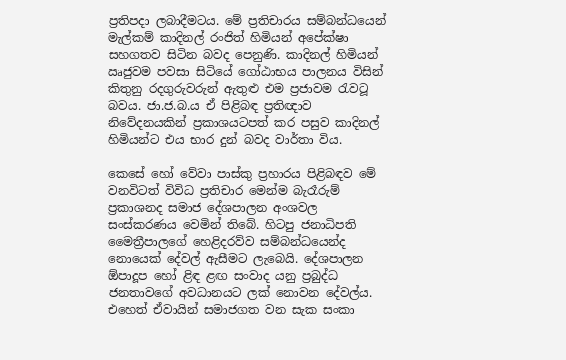ප්‍රතිපදා ලබාදීමටය. මේ ප්‍රතිචාරය සම්බන්ධයෙන් මැල්කම් කාදිනල් රංජිත් හිමියන් අපේක්ෂා සහගතව සිටින බවද පෙනුණි. කාදිනල් හිමියන් ඍජුවම පවසා සිටියේ ගෝඨාභය පාලනය විසින් කිතුනු රදගුරුවරුන් ඇතුළු එම ප්‍රජාවම රැවටූ බවය. ජා.ජ.බ.ය ඒ පිළිබඳ ප්‍රතිඥාව නිවේදනයකින් ප්‍රකාශයටපත් කර පසුව කාදිනල් හිමියන්ට එය භාර දුන් බවද වාර්තා විය.

කෙසේ හෝ වේවා පාස්කු ප්‍රහාරය පිළිබඳව මේ වනවිටත් විවිධ ප්‍රතිචාර මෙන්ම බැරෑරුම් ප්‍රකාශනද සමාජ දේශපාලන අංශවල සංස්කරණය වෙමින් තිබේ. හිටපු ජනාධිපති මෛත්‍රීපාලගේ හෙළිදරව්ව සම්බන්ධයෙන්ද නොයෙක් දේවල් ඇසීමට ලැබෙයි. දේශපාලන ඕපාදූප හෝ ළිඳ ළඟ සංවාද යනු ප්‍රබුද්ධ ජනතාවගේ අවධානයට ලක් නොවන දේවල්ය. එහෙත් ඒවායින් සමාජගත වන සැක සංකා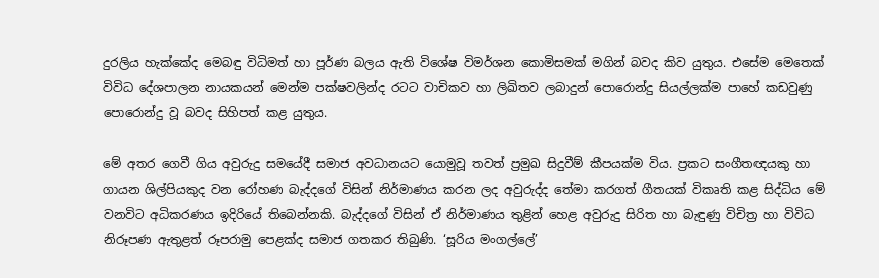දුරලිය හැක්කේද මෙබඳු විධිමත් හා පූර්ණ බලය ඇති විශේෂ විමර්ශන කොමිසමක් මගින් බවද කිව යුතුය. එසේම මෙතෙක් විවිධ දේශපාලන නායකයන් මෙන්ම පක්ෂවලින්ද රටට වාචිකව හා ලිඛිතව ලබාදුන් පොරොන්දු සියල්ලක්ම පාහේ කඩවුණු පොරොන්දු වූ බවද සිහිපත් කළ යුතුය.

මේ අතර ගෙවී ගිය අවුරුදු සමයේදී සමාජ අවධානයට යොමුවූ තවත් ප්‍රමුඛ සිදුවීම් කීපයක්ම විය. ප්‍රකට සංගීතඥයකු හා ගායන ශිල්පියකුද වන රෝහණ බැද්දගේ විසින් නිර්මාණය කරන ලද අවුරුද්ද තේමා කරගත් ගීතයක් විකෘති කළ සිද්ධිය මේ වනවිට අධිකරණය ඉදිරියේ තිබෙන්නකි. බැද්දගේ විසින් ඒ නිර්මාණය තුළින් හෙළ අවුරුදු සිරිත හා බැඳුණු විචිත්‍ර හා විවිධ නිරූපණ ඇතුළත් රූපරාමු පෙළක්ද සමාජ ගතකර තිබුණි. ‘සූරිය මංගල්ලේ’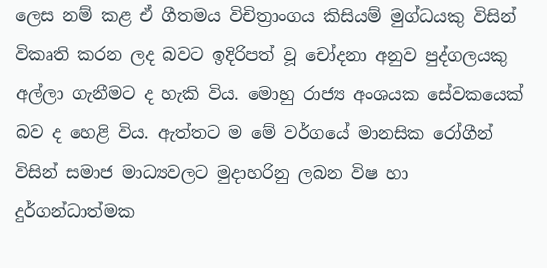ලෙස නම් කළ ඒ ගීතමය විචිත්‍රාංගය කිසියම් මුග්ධයකු විසින් විකෘති කරන ලද බවට ඉදිරිපත් වූ චෝදනා අනුව පුද්ගලයකු අල්ලා ගැනීමට ද හැකි විය. මොහු රාජ්‍ය අංශයක සේවකයෙක් බව ද හෙළි විය. ඇත්තට ම මේ වර්ගයේ මානසික රෝගීන් විසින් සමාජ මාධ්‍යවලට මුදාහරිනු ලබන විෂ හා දුර්ගන්ධාත්මක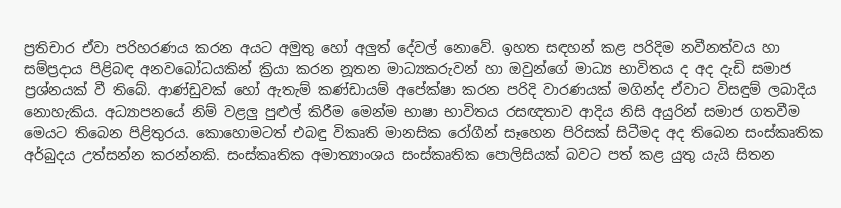ප්‍රතිචාර ඒවා පරිහරණය කරන අයට අමුතු හෝ අලුත් දේවල් නොවේ. ඉහත සඳහන් කළ පරිදිම නවීනත්වය හා සම්ප්‍රදාය පිළිබඳ අනවබෝධයකින් ක්‍රියා කරන නූතන මාධ්‍යකරුවන් හා ඔවුන්ගේ මාධ්‍ය භාවිතය ද අද දැඩි සමාජ ප්‍රශ්නයක් වී තිබේ. ආණ්ඩුවක් හෝ ඇතැම් කණ්ඩායම් අපේක්ෂා කරන පරිදි වාරණයක් මගින්ද ඒවාට විසඳුම් ලබාදිය නොහැකිය. අධ්‍යාපනයේ නිම් වළලු පුළුල් කිරීම මෙන්ම භාෂා භාවිතය රසඥතාව ආදිය නිසි අයුරින් සමාජ ගතවීම මෙයට තිබෙන පිළිතුරය. කොහොමටත් එබඳු විකෘති මානසික රෝගීන් සෑහෙන පිරිසක් සිටීමද අද තිබෙන සංස්කෘතික අර්බුදය උත්සන්න කරන්නකි. සංස්කෘතික අමාත්‍යාංශය සංස්කෘතික පොලිසියක් බවට පත් කළ යුතු යැයි සිතන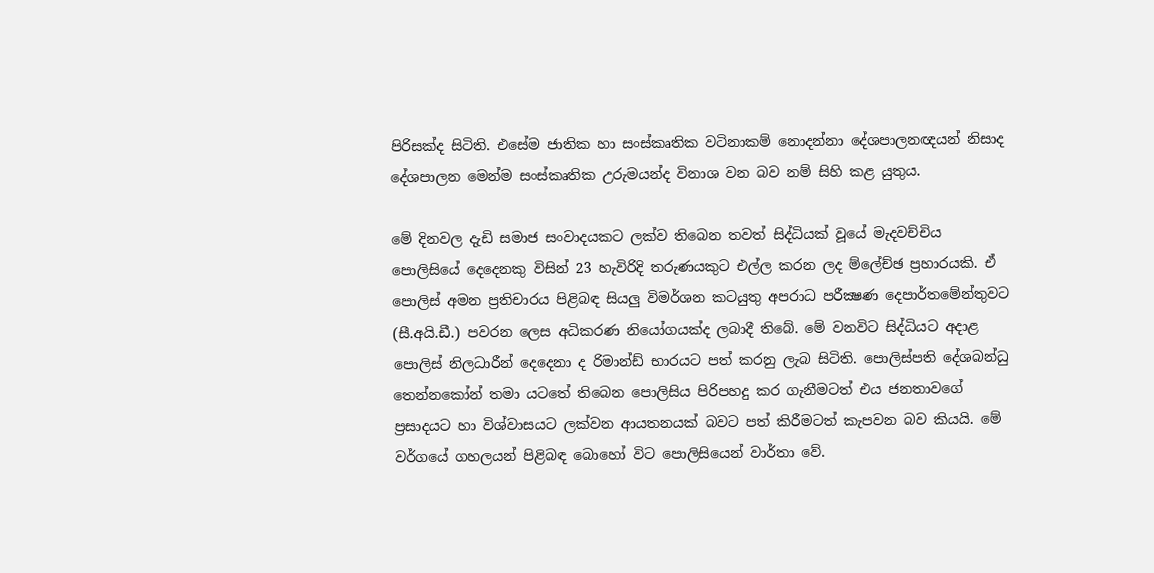පිරිසක්ද සිටිති. එසේම ජාතික හා සංස්කෘතික වටිනාකම් නොදන්නා දේශපාලනඥයන් නිසාද දේශපාලන මෙන්ම සංස්කෘතික උරුමයන්ද විනාශ වන බව නම් සිහි කළ යුතුය.

මේ දිනවල දැඩි සමාජ සංවාදයකට ලක්ව තිබෙන තවත් සිද්ධියක් වූයේ මැදවච්චිය පොලිසියේ දෙදෙනකු විසින් 23 හැවිරිදි තරුණයකුට එල්ල කරන ලද ම්ලේච්ඡ ප්‍රහාරයකි. ඒ පොලිස් අමන ප්‍රතිචාරය පිළිබඳ සියලු විමර්ශන කටයුතු අපරාධ පරීක්‍ෂණ දෙපාර්තමේන්තුවට (සී.අයි.ඩී.) පවරන ලෙස අධිකරණ නියෝගයක්ද ලබාදී තිබේ. මේ වනවිට සිද්ධියට අදාළ පොලිස් නිලධාරීන් දෙදෙනා ද රිමාන්ඩ් භාරයට පත් කරනු ලැබ සිටිති. පොලිස්පති දේශබන්ධු තෙන්නකෝන් තමා යටතේ තිබෙන පොලිසිය පිරිපහදු කර ගැනීමටත් එය ජනතාවගේ ප්‍රසාදයට හා විශ්වාසයට ලක්වන ආයතනයක් බවට පත් කිරීමටත් කැපවන බව කියයි. මේ වර්ගයේ ගහලයන් පිළිබඳ බොහෝ විට පොලිසියෙන් වාර්තා වේ.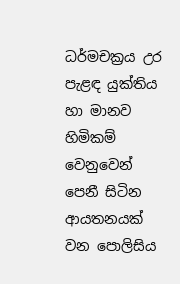ධර්මචක්‍රය උර පැළඳ යුක්තිය හා මානව හිමිකම් වෙනුවෙන් පෙනී සිටින ආයතනයක් වන පොලිසිය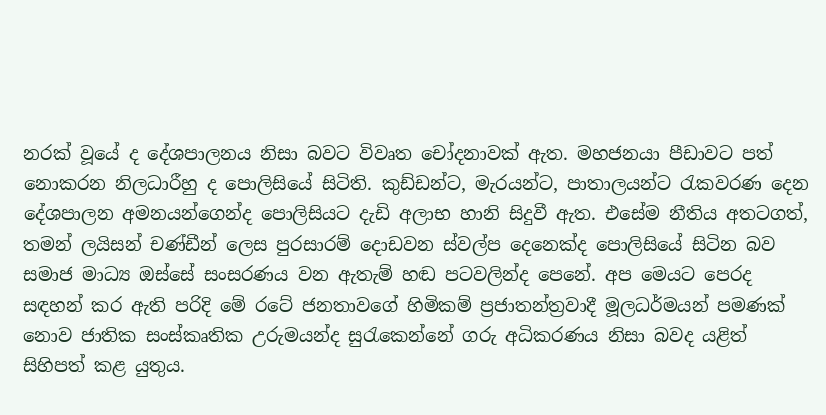නරක් වූයේ ද දේශපාලනය නිසා බවට විවෘත චෝදනාවක් ඇත. මහජනයා පීඩාවට පත් නොකරන නිලධාරීහු ද පොලිසියේ සිටිති. කුඩ්ඩන්ට, මැරයන්ට, පාතාලයන්ට රැකවරණ දෙන දේශපාලන අමනයන්ගෙන්ද පොලිසියට දැඩි අලාභ හානි සිදුවී ඇත. එසේම නීතිය අතටගත්, තමන් ලයිසන් චණ්ඩීන් ලෙස පුරසාරම් දොඩවන ස්වල්ප දෙනෙක්ද පොලිසියේ සිටින බව සමාජ මාධ්‍ය ඔස්සේ සංසරණය වන ඇතැම් හඬ පටවලින්ද පෙනේ. අප මෙයට පෙරද සඳහන් කර ඇති පරිදි මේ රටේ ජනතාවගේ හිමිකම් ප්‍රජාතන්ත්‍රවාදී මූලධර්මයන් පමණක් නොව ජාතික සංස්කෘතික උරුමයන්ද සුරැකෙන්නේ ගරු අධිකරණය නිසා බවද යළිත් සිහිපත් කළ යුතුය.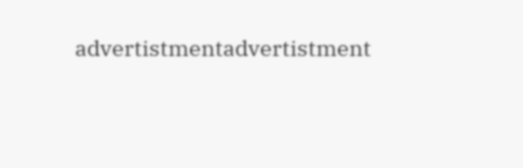advertistmentadvertistment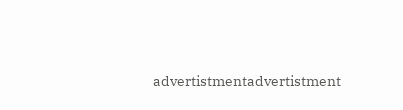advertistmentadvertistment